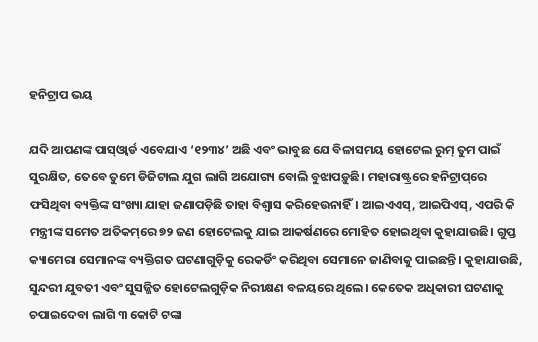ହନିଟ୍ରାପ ଭୟ

ଯଦି ଆପଣଙ୍କ ପାସ୍‌ଓ୍ବାର୍ଡ ଏବେଯାଏ ‘୧୨୩୪’ ଅଛି ଏବଂ ଭାବୁଛ ଯେ ବିଳାସମୟ ହୋଟେଲ ରୁମ୍‌ ତୁମ ପାଇଁ ସୁରକ୍ଷିତ, ତେବେ ତୁମେ ଡିଜିଟାଲ ଯୁଗ ଲାଗି ଅଯୋଗ୍ୟ ବୋଲି ବୁଝାପଡ଼ୁଛି। ମହାରାଷ୍ଟ୍ରରେ ହନିଟ୍ରାପ୍‌ରେ ଫସିଥିବା ବ୍ୟକ୍ତିଙ୍କ ସଂଖ୍ୟା ଯାହା ଜଣାପଡ଼ିଛି ତାହା ବିଶ୍ୱାସ କରିହେଉନାହିଁ। ଆଇଏଏସ୍‌, ଆଇପିଏସ୍‌, ଏପରି କି ମନ୍ତ୍ରୀଙ୍କ ସମେତ ଅତିକମ୍‌ରେ ୭୨ ଜଣ ହୋଟେଲକୁ ଯାଇ ଆକର୍ଷଣରେ ମୋହିତ ହୋଇଥିବା କୁହାଯାଉଛି। ଗୁପ୍ତ କ୍ୟାମେରା ସେମାନଙ୍କ ବ୍ୟକ୍ତିଗତ ଘଟଣାଗୁଡ଼ିକୁ ରେକର୍ଡିଂ କରିଥିବା ସେମାନେ ଜାଣିବାକୁ ପାଇଛନ୍ତି। କୁହାଯାଉଛି, ସୁନ୍ଦରୀ ଯୁବତୀ ଏବଂ ସୁସଜ୍ଜିତ ହୋଟେଲଗୁଡ଼ିକ ନିରୀକ୍ଷଣ ବଳୟରେ ଥିଲେ। କେତେକ ଅଧିକାରୀ ଘଟଣାକୁ ଚପାଇଦେବା ଲାଗି ୩ କୋଟି ଟଙ୍କା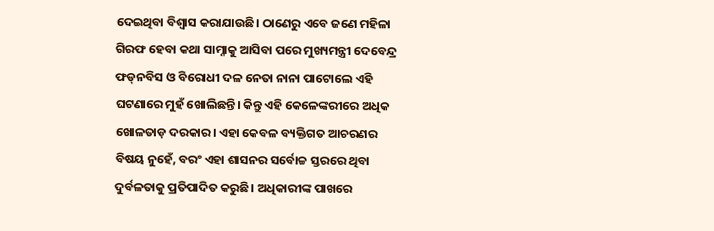ଦେଇଥିବା ବିଶ୍ୱାସ କରାଯାଉଛି। ଠାଣେରୁ ଏବେ ଜଣେ ମହିଳା ଗିରଫ ହେବା କଥା ସାମ୍ନାକୁ ଆସିବା ପରେ ମୁଖ୍ୟମନ୍ତ୍ରୀ ଦେବେନ୍ଦ୍ର ଫଡ୍‌ନବିସ ଓ ବିରୋଧୀ ଦଳ ନେତା ନାନା ପାଟୋଲେ ଏହି ଘଟଣାରେ ମୁହଁ ଖୋଲିଛନ୍ତି। କିନ୍ତୁ ଏହି କେଳେଙ୍କରୀରେ ଅଧିକ ଖୋଳତାଡ଼ ଦରକାର। ଏହା କେବଳ ବ୍ୟକ୍ତିଗତ ଆଚରଣର ବିଷୟ ନୁହେଁ, ବରଂ ଏହା ଶାସନର ସର୍ବୋଚ୍ଚ ସ୍ତରରେ ଥିବା ଦୁର୍ବଳତାକୁ ପ୍ରତିପାଦିତ କରୁଛି। ଅଧିକାରୀଙ୍କ ପାଖରେ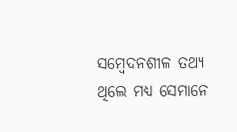ସମ୍ବେଦନଶୀଳ ତଥ୍ୟ ଥିଲେ ମଧ୍ୟ ସେମାନେ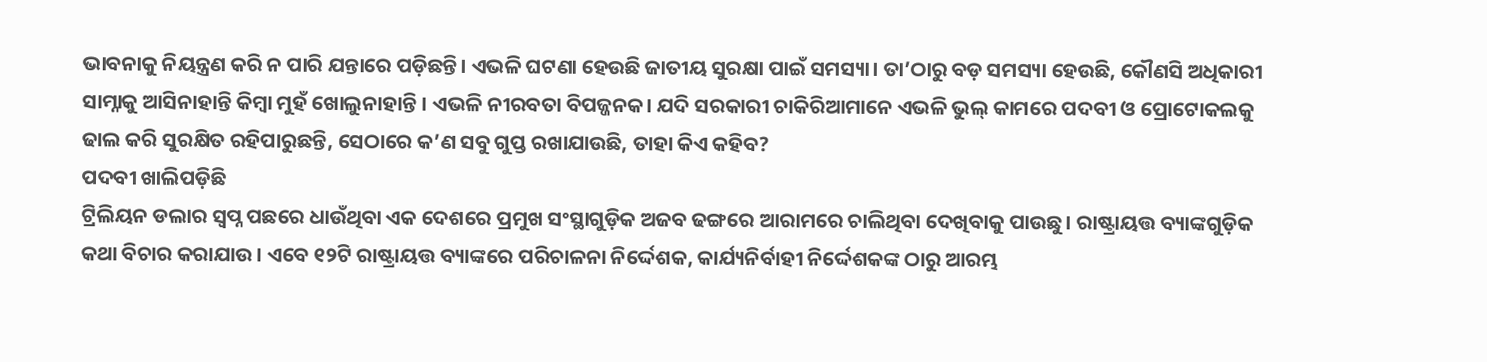ଭାବନାକୁ ନିୟନ୍ତ୍ରଣ କରି ନ ପାରି ଯନ୍ତାରେ ପଡ଼ିଛନ୍ତି। ଏଭଳି ଘଟଣା ହେଉଛି ଜାତୀୟ ସୁରକ୍ଷା ପାଇଁ ସମସ୍ୟା। ତା’ଠାରୁ ବଡ଼ ସମସ୍ୟା ହେଉଛି, କୌଣସି ଅଧିକାରୀ ସାମ୍ନାକୁ ଆସିନାହାନ୍ତି କିମ୍ବା ମୁହଁ ଖୋଲୁନାହାନ୍ତି । ଏଭଳି ନୀରବତା ବିପଜ୍ଜନକ। ଯଦି ସରକାରୀ ଚାକିରିଆମାନେ ଏଭଳି ଭୁଲ୍‌ କାମରେ ପଦବୀ ଓ ପ୍ରୋଟୋକଲକୁ ଢାଲ କରି ସୁରକ୍ଷିତ ରହିପାରୁଛନ୍ତି, ସେଠାରେ କ’ଣ ସବୁ ଗୁପ୍ତ ରଖାଯାଉଛି, ତାହା କିଏ କହିବ?
ପଦବୀ ଖାଲିପଡ଼ିଛି
ଟ୍ରିଲିୟନ ଡଲାର ସ୍ବପ୍ନ ପଛରେ ଧାଉଁଥିବା ଏକ ଦେଶରେ ପ୍ରମୁଖ ସଂସ୍ଥାଗୁଡ଼ିକ ଅଜବ ଢଙ୍ଗରେ ଆରାମରେ ଚାଲିଥିବା ଦେଖିବାକୁ ପାଉଛୁ। ରାଷ୍ଟ୍ରାୟତ୍ତ ବ୍ୟାଙ୍କଗୁଡ଼ିକ କଥା ବିଚାର କରାଯାଉ। ଏବେ ୧୨ଟି ରାଷ୍ଟ୍ରାୟତ୍ତ ବ୍ୟାଙ୍କରେ ପରିଚାଳନା ନିର୍ଦ୍ଦେଶକ, କାର୍ଯ୍ୟନିର୍ବାହୀ ନିର୍ଦ୍ଦେଶକଙ୍କ ଠାରୁ ଆରମ୍ଭ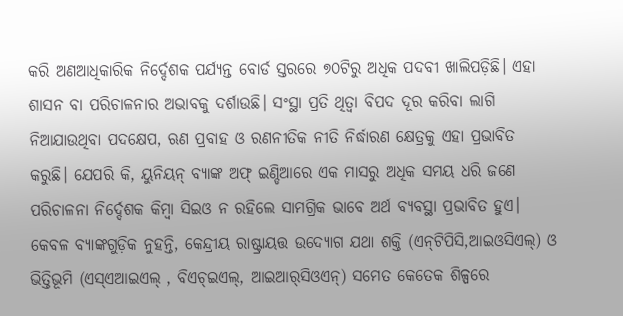କରି ଅଣଆଧିକାରିକ ନିର୍ଦ୍ଦେଶକ ପର୍ଯ୍ୟନ୍ତ ବୋର୍ଡ ସ୍ତରରେ ୭୦ଟିରୁ ଅଧିକ ପଦବୀ ଖାଲିପଡ଼ିଛି। ଏହା ଶାସନ ବା ପରିଚାଳନାର ଅଭାବକୁ ଦର୍ଶାଉଛି। ସଂସ୍ଥା ପ୍ରତି ଥିତ୍ବା ବିପଦ ଦୂର କରିବା ଲାଗି ନିଆଯାଉଥିବା ପଦକ୍ଷେପ, ଋଣ ପ୍ରବାହ ଓ ରଣନୀତିକ ନୀତି ନିର୍ଦ୍ଧାରଣ କ୍ଷେତ୍ରକୁ ଏହା ପ୍ରଭାବିତ କରୁଛି। ଯେପରି କି, ୟୁନିୟନ୍‌ ବ୍ୟାଙ୍କ ଅଫ୍‌ ଇଣ୍ଡିଆରେ ଏକ ମାସରୁ ଅଧିକ ସମୟ ଧରି ଜଣେ ପରିଚାଳନା ନିର୍ଦ୍ଦେଶକ କିମ୍ବା ସିଇଓ ନ ରହିଲେ ସାମଗ୍ରିକ ଭାବେ ଅର୍ଥ ବ୍ୟବସ୍ଥା ପ୍ରଭାବିତ ହୁଏ। କେବଳ ବ୍ୟାଙ୍କଗୁଡ଼ିକ ନୁହନ୍ତି, କେନ୍ଦ୍ରୀୟ ରାଷ୍ଟ୍ରାୟତ୍ତ ଉଦ୍ୟୋଗ ଯଥା ଶକ୍ତି (ଏନ୍‌ଟିପିସି,ଆଇଓସିଏଲ୍‌) ଓ ଭିତ୍ତିଭୂମି (ଏସ୍‌ଏଆଇଏଲ୍‌ , ବିଏଚ୍‌ଇଏଲ୍‌, ଆଇଆର୍‌ସିଓଏନ୍‌) ସମେତ କେତେକ ଶିଳ୍ପରେ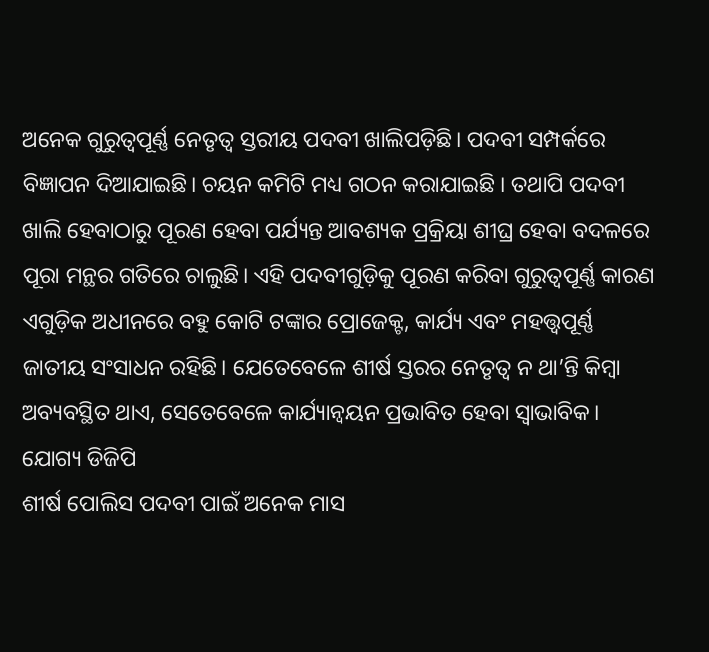ଅନେକ ଗୁରୁତ୍ୱପୂର୍ଣ୍ଣ ନେତୃତ୍ୱ ସ୍ତରୀୟ ପଦବୀ ଖାଲିପଡ଼ିଛି। ପଦବୀ ସମ୍ପର୍କରେ ବିଜ୍ଞାପନ ଦିଆଯାଇଛି। ଚୟନ କମିଟି ମଧ୍ୟ ଗଠନ କରାଯାଇଛି । ତଥାପି ପଦବୀ ଖାଲି ହେବାଠାରୁ ପୂରଣ ହେବା ପର୍ଯ୍ୟନ୍ତ ଆବଶ୍ୟକ ପ୍ରକ୍ରିୟା ଶୀଘ୍ର ହେବା ବଦଳରେ ପୂରା ମନ୍ଥର ଗତିରେ ଚାଲୁଛି। ଏହି ପଦବୀଗୁଡ଼ିକୁ ପୂରଣ କରିବା ଗୁରୁତ୍ୱପୂର୍ଣ୍ଣ କାରଣ ଏଗୁଡ଼ିକ ଅଧୀନରେ ବହୁ କୋଟି ଟଙ୍କାର ପ୍ରୋଜେକ୍ଟ, କାର୍ଯ୍ୟ ଏବଂ ମହତ୍ତ୍ୱପୂର୍ଣ୍ଣ ଜାତୀୟ ସଂସାଧନ ରହିଛି। ଯେତେବେଳେ ଶୀର୍ଷ ସ୍ତରର ନେତୃତ୍ୱ ନ ଥା’ନ୍ତି କିମ୍ବା ଅବ୍ୟବସ୍ଥିତ ଥାଏ, ସେତେବେଳେ କାର୍ଯ୍ୟାନ୍ବୟନ ପ୍ରଭାବିତ ହେବା ସ୍ବାଭାବିକ।
ଯୋଗ୍ୟ ଡିଜିପି
ଶୀର୍ଷ ପୋଲିସ ପଦବୀ ପାଇଁ ଅନେକ ମାସ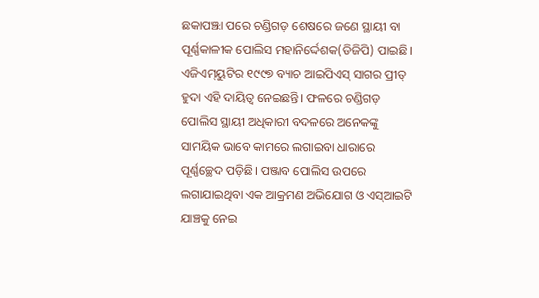ଛକାପଞ୍ଝା ପରେ ଚଣ୍ଡିଗଡ଼ ଶେଷରେ ଜଣେ ସ୍ଥାୟୀ ବା ପୂର୍ଣ୍ଣକାଳୀକ ପୋଲିସ ମହାନିର୍ଦ୍ଦେଶକ(ଡିଜିପି) ପାଇଛି। ଏଜିଏମ୍‌ୟୁଟିର ୧୯୯୭ ବ୍ୟାଚ ଆଇପିଏସ୍‌ ସାଗର ପ୍ରୀତ୍‌ ହୁଦା ଏହି ଦାୟିତ୍ୱ ନେଇଛନ୍ତି। ଫଳରେ ଚଣ୍ଡିଗଡ଼ ପୋଲିସ ସ୍ଥାୟୀ ଅଧିକାରୀ ବଦଳରେ ଅନେକଙ୍କୁ ସାମୟିକ ଭାବେ କାମରେ ଲଗାଇବା ଧାରାରେ ପୂର୍ଣ୍ଣଚ୍ଛେଦ ପଡ଼ିଛି। ପଞ୍ଜାବ ପୋଲିସ ଉପରେ ଲଗାଯାଇଥିବା ଏକ ଆକ୍ରମଣ ଅଭିଯୋଗ ଓ ଏସ୍‌ଆଇଟି ଯାଞ୍ଚକୁ ନେଇ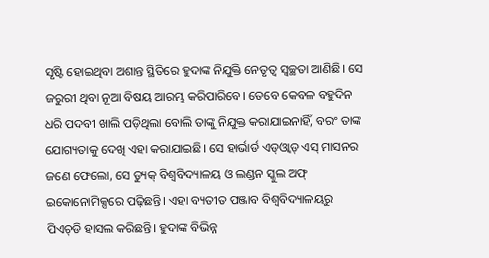ସୃଷ୍ଟି ହୋଇଥିବା ଅଶାନ୍ତ ସ୍ଥିତିରେ ହୁଦାଙ୍କ ନିଯୁକ୍ତି ନେତୃତ୍ୱ ସ୍ବଚ୍ଛତା ଆଣିଛି। ସେ ଜରୁରୀ ଥିବା ନୂଆ ବିଷୟ ଆରମ୍ଭ କରିପାରିବେ। ତେବେ କେବଳ ବହୁଦିନ ଧରି ପଦବୀ ଖାଲି ପଡ଼ିଥିଲା ବୋଲି ତାଙ୍କୁ ନିଯୁକ୍ତ କରାଯାଇନାହିଁ, ବରଂ ତାଙ୍କ ଯୋଗ୍ୟତାକୁ ଦେଖି ଏହା କରାଯାଇଛି। ସେ ହାର୍ଭାର୍ଡ ଏଡ୍‌ଓ୍ବାଡ୍‌ ଏସ୍‌ ମାସନର ଜଣେ ଫେଲୋ, ସେ ଡ୍ୟୁକ୍‌ ବିଶ୍ୱବିଦ୍ୟାଳୟ ଓ ଲଣ୍ଡନ ସ୍କୁଲ ଅଫ୍‌ ଇକୋନୋମିକ୍ସରେ ପଢ଼ିଛନ୍ତି। ଏହା ବ୍ୟତୀତ ପଞ୍ଜାବ ବିଶ୍ୱବିଦ୍ୟାଳୟରୁ ପିଏଚ୍‌ଡି ହାସଲ କରିଛନ୍ତି। ହୁଦାଙ୍କ ବିଭିନ୍ନ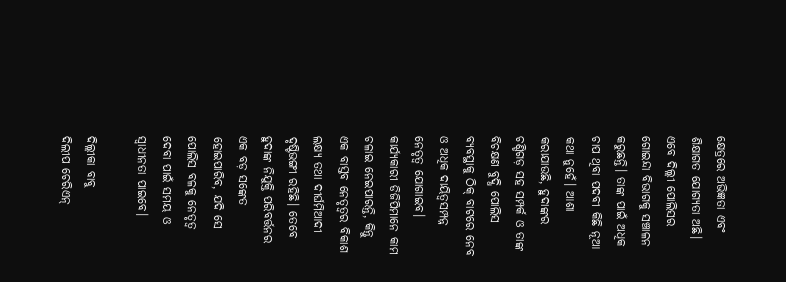କ୍ଷେତ୍ରରେ ଅଭିଜ୍ଞତା ଏବଂ ଶିକ୍ଷାଗତ ଯୋଗ୍ୟତା ଅଛି। ଏବେ ଦିଲ୍ଲୀ ପୋଲିସର ଗୋଇନ୍ଦା ବିଭାଗକୁ ସଞ୍ଚାଳନ କରୁଛନ୍ତି। ତାଙ୍କ ପାଇଁ ଅଧିକ ଚାପ ଥିବା ପଦବୀ କିଛି ନୂଆ କଥା ନୁହେଁ। ଆଶା କରାଯାଉଛି, ହୁଦାଙ୍କର ଚଣ୍ଡିଗଡ଼ ସହ ସମ୍ପର୍କ ଓ ତାଙ୍କ ବିଚକ୍ଷଣ ବୁଦ୍ଧି ପୋଲିସ ବ୍ୟବସ୍ଥାକୁ ଠିକ୍‌ ବାଟରେ ନେବ ଓ ଅଧିକ ଦାୟିତ୍ୱସମ୍ପନ୍ନ ନେତୃତ୍ୱ ଯୋଗାଇବ। କାର୍ଯ୍ୟକାରୀ ଡିଜିପିମାନେ କାମ ଚଳାଇ ନେଇପାରନ୍ତି, କିନ୍ତୁ ଏକ ବାସ୍ତବ ନେତୃତ୍ୱର ବିକାଶ ଲକ୍ଷ୍ୟ ତଥା ଦୀର୍ଘମିଆଦୀ ଦୃଷ୍ଟିଭଙ୍ଗୀ ରହିଛି। ତେବେ ହୁଦାଙ୍କ ନିଯୁକ୍ତି ପରିବର୍ତ୍ତନର ଏକ ବଡ଼ ସଙ୍କେତ ହୋଇପାରିବ, ଯଦି ସେ ପୋଲିସ ବଳକୁ ନେତୃତ୍ୱ ଦେବା ପାଇଁ ସମୟ ଓ ସ୍ବାଧୀନତା ପାଇବେ।

ଦିଲ୍ଲୀକା ବାବୁ
ଦିଲୀପ ଚେରିଏନ୍‌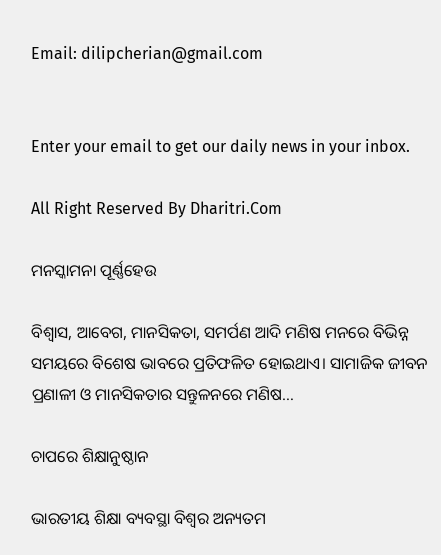Email: dilipcherian@gmail.com


Enter your email to get our daily news in your inbox.

All Right Reserved By Dharitri.Com

ମନସ୍କାମନା ପୂର୍ଣ୍ଣହେଉ

ବିଶ୍ୱାସ, ଆବେଗ, ମାନସିକତା, ସମର୍ପଣ ଆଦି ମଣିଷ ମନରେ ବିଭିନ୍ନ ସମୟରେ ବିଶେଷ ଭାବରେ ପ୍ରତିଫଳିତ ହୋଇଥାଏ। ସାମାଜିକ ଜୀବନ ପ୍ରଣାଳୀ ଓ ମାନସିକତାର ସନ୍ତୁଳନରେ ମଣିଷ…

ଚାପରେ ଶିକ୍ଷାନୁଷ୍ଠାନ

ଭାରତୀୟ ଶିକ୍ଷା ବ୍ୟବସ୍ଥା ବିଶ୍ୱର ଅନ୍ୟତମ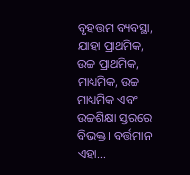ବୃହତ୍ତମ ବ୍ୟବସ୍ଥା, ଯାହା ପ୍ରାଥମିକ, ଉଚ୍ଚ ପ୍ରାଥମିକ, ମାଧ୍ୟମିକ, ଉଚ୍ଚ ମାଧ୍ୟମିକ ଏବଂ ଉଚ୍ଚଶିକ୍ଷା ସ୍ତରରେ ବିଭକ୍ତ। ବର୍ତ୍ତମାନ ଏହା…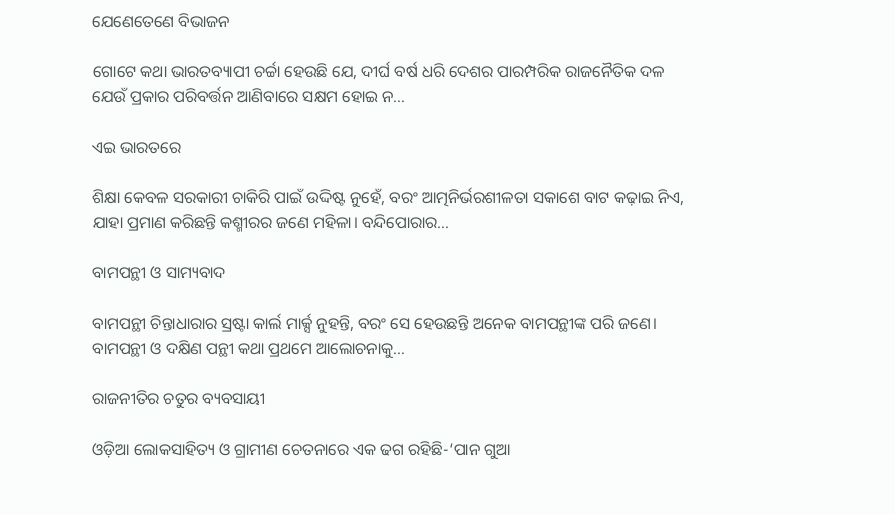ଯେଣେତେଣେ ବିଭାଜନ

ଗୋଟେ କଥା ଭାରତବ୍ୟାପୀ ଚର୍ଚ୍ଚା ହେଉଛି ଯେ, ଦୀର୍ଘ ବର୍ଷ ଧରି ଦେଶର ପାରମ୍ପରିକ ରାଜନୈତିକ ଦଳ ଯେଉଁ ପ୍ରକାର ପରିବର୍ତ୍ତନ ଆଣିବାରେ ସକ୍ଷମ ହୋଇ ନ…

ଏଇ ଭାରତରେ

ଶିକ୍ଷା କେବଳ ସରକାରୀ ଚାକିରି ପାଇଁ ଉଦ୍ଦିଷ୍ଟ ନୁହେଁ, ବରଂ ଆତ୍ମନିର୍ଭରଶୀଳତା ସକାଶେ ବାଟ କଢ଼ାଇ ନିଏ, ଯାହା ପ୍ରମାଣ କରିଛନ୍ତି କଶ୍ମୀରର ଜଣେ ମହିଳା। ବନ୍ଦିପୋରାର…

ବାମପନ୍ଥୀ ଓ ସାମ୍ୟବାଦ

ବାମପନ୍ଥୀ ଚିନ୍ତାଧାରାର ସ୍ରଷ୍ଟା କାର୍ଲ ମାର୍କ୍ସ ନୁହନ୍ତି, ବରଂ ସେ ହେଉଛନ୍ତି ଅନେକ ବାମପନ୍ଥୀଙ୍କ ପରି ଜଣେ। ବାମପନ୍ଥୀ ଓ ଦକ୍ଷିଣ ପନ୍ଥୀ କଥା ପ୍ରଥମେ ଆଲୋଚନାକୁ…

ରାଜନୀତିର ଚତୁର ବ୍ୟବସାୟୀ

ଓଡ଼ିଆ ଲୋକସାହିତ୍ୟ ଓ ଗ୍ରାମୀଣ ଚେତନାରେ ଏକ ଢଗ ରହିଛି-‘ପାନ ଗୁଆ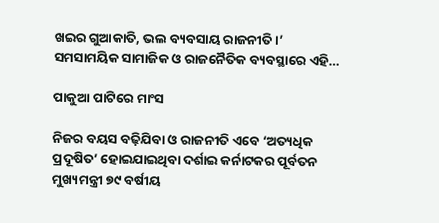ଖଇର ଗୁଆକାତି, ଭଲ ବ୍ୟବସାୟ ରାଜନୀତି।’ ସମସାମୟିକ ସାମାଜିକ ଓ ରାଜନୈତିକ ବ୍ୟବସ୍ଥାରେ ଏହି…

ପାକୁଆ ପାଟିରେ ମାଂସ

ନିଜର ବୟସ ବଢ଼ିଯିବା ଓ ରାଜନୀତି ଏବେ ‘ଅତ୍ୟଧିକ ପ୍ରଦୂଷିତ’ ହୋଇଯାଇଥିବା ଦର୍ଶାଇ କର୍ନାଟକର ପୂର୍ବତନ ମୁଖ୍ୟମନ୍ତ୍ରୀ ୭୯ ବର୍ଷୀୟ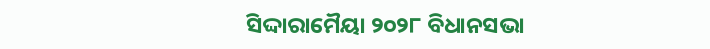ସିଦ୍ଦାରାମୈୟା ୨୦୨୮ ବିଧାନସଭା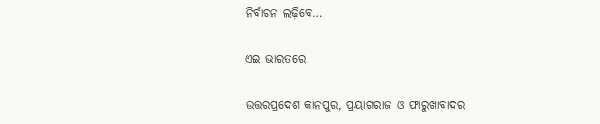ନିର୍ବାଚନ ଲଢ଼ିବେ…

ଏଇ ଭାରତରେ

ଉତ୍ତରପ୍ରଦେଶ କାନପୁର, ପ୍ରୟାଗରାଜ ଓ ଫାରୁଖାବାଦର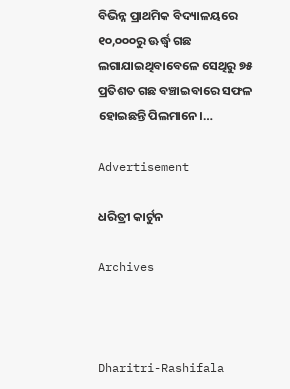ବିଭିନ୍ନ ପ୍ରାଥମିକ ବିଦ୍ୟାଳୟରେ ୧୦,୦୦୦ରୁ ଊର୍ଦ୍ଧ୍ୱ ଗଛ ଲଗାଯାଇଥିବାବେଳେ ସେଥିରୁ ୭୫ ପ୍ରତିଶତ ଗଛ ବଞ୍ଚାଇବାରେ ସଫଳ ହୋଇଛନ୍ତି ପିଲମାନେ।…

Advertisement

ଧରିତ୍ରୀ କାର୍ଟୁନ

Archives



Dharitri-Rashifala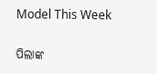Model This Week

ପିଲାଙ୍କ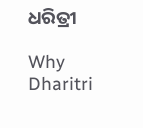ଧରିତ୍ରୀ

Why Dharitri